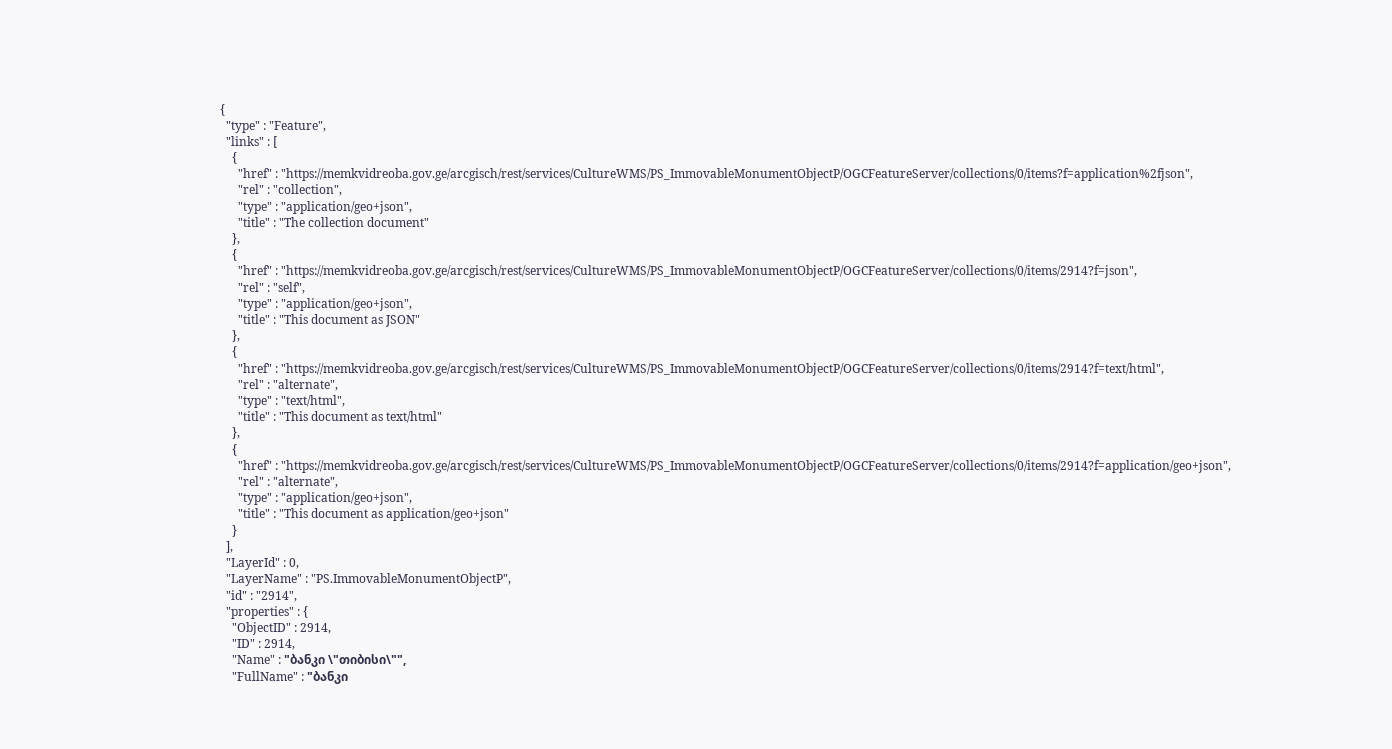{
  "type" : "Feature",
  "links" : [
    {
      "href" : "https://memkvidreoba.gov.ge/arcgisch/rest/services/CultureWMS/PS_ImmovableMonumentObjectP/OGCFeatureServer/collections/0/items?f=application%2fjson",
      "rel" : "collection",
      "type" : "application/geo+json",
      "title" : "The collection document"
    },
    {
      "href" : "https://memkvidreoba.gov.ge/arcgisch/rest/services/CultureWMS/PS_ImmovableMonumentObjectP/OGCFeatureServer/collections/0/items/2914?f=json",
      "rel" : "self",
      "type" : "application/geo+json",
      "title" : "This document as JSON"
    },
    {
      "href" : "https://memkvidreoba.gov.ge/arcgisch/rest/services/CultureWMS/PS_ImmovableMonumentObjectP/OGCFeatureServer/collections/0/items/2914?f=text/html",
      "rel" : "alternate",
      "type" : "text/html",
      "title" : "This document as text/html"
    },
    {
      "href" : "https://memkvidreoba.gov.ge/arcgisch/rest/services/CultureWMS/PS_ImmovableMonumentObjectP/OGCFeatureServer/collections/0/items/2914?f=application/geo+json",
      "rel" : "alternate",
      "type" : "application/geo+json",
      "title" : "This document as application/geo+json"
    }
  ],
  "LayerId" : 0,
  "LayerName" : "PS.ImmovableMonumentObjectP",
  "id" : "2914",
  "properties" : {
    "ObjectID" : 2914,
    "ID" : 2914,
    "Name" : "ბანკი \"თიბისი\"",
    "FullName" : "ბანკი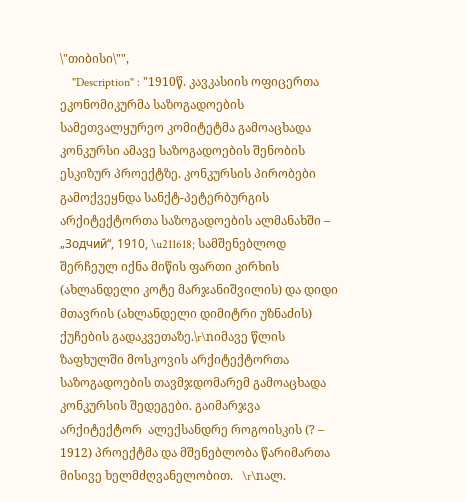\"თიბისი\"",
    "Description" : "1910წ. კავკასიის ოფიცერთა ეკონომიკურმა საზოგადოების სამეთვალყურეო კომიტეტმა გამოაცხადა კონკურსი ამავე საზოგადოების შენობის ესკიზურ პროექტზე. კონკურსის პირობები გამოქვეყნდა სანქტ-პეტერბურგის არქიტექტორთა საზოგადოების ალმანახში – „Зодчий“, 1910, \u211618; სამშენებლოდ შერჩეულ იქნა მიწის ფართი კირხის (ახლანდელი კოტე მარჯანიშვილის) და დიდი მთავრის (ახლანდელი დიმიტრი უზნაძის) ქუჩების გადაკვეთაზე.\r\nიმავე წლის ზაფხულში მოსკოვის არქიტექტორთა საზოგადოების თავმჯდომარემ გამოაცხადა  კონკურსის შედეგები. გაიმარჯვა არქიტექტორ  ალექსანდრე როგოისკის (? – 1912) პროექტმა და მშენებლობა წარიმართა მისივე ხელმძღვანელობით.   \r\nალ.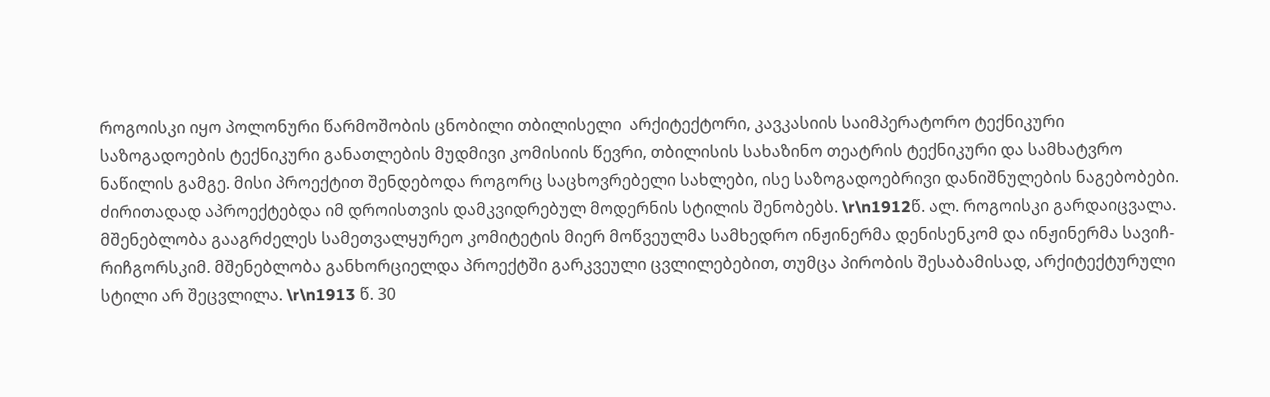როგოისკი იყო პოლონური წარმოშობის ცნობილი თბილისელი  არქიტექტორი, კავკასიის საიმპერატორო ტექნიკური საზოგადოების ტექნიკური განათლების მუდმივი კომისიის წევრი, თბილისის სახაზინო თეატრის ტექნიკური და სამხატვრო ნაწილის გამგე. მისი პროექტით შენდებოდა როგორც საცხოვრებელი სახლები, ისე საზოგადოებრივი დანიშნულების ნაგებობები. ძირითადად აპროექტებდა იმ დროისთვის დამკვიდრებულ მოდერნის სტილის შენობებს. \r\n1912წ. ალ. როგოისკი გარდაიცვალა. მშენებლობა გააგრძელეს სამეთვალყურეო კომიტეტის მიერ მოწვეულმა სამხედრო ინჟინერმა დენისენკომ და ინჟინერმა სავიჩ-რიჩგორსკიმ. მშენებლობა განხორციელდა პროექტში გარკვეული ცვლილებებით, თუმცა პირობის შესაბამისად, არქიტექტურული სტილი არ შეცვლილა. \r\n1913 წ. 30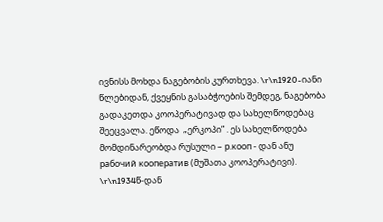ივნისს მოხდა ნაგებობის კურთხევა. \r\n1920-იანი წლებიდან, ქვეყნის გასაბჭოების შემდეგ, ნაგებობა გადაკეთდა კოოპერატივად და სახელწოდებაც შეეცვალა. ეწოდა  „ერკოპი” . ეს სახელწოდება მომდინარეობდა რუსული – р.кооп - დან ანუ рабочий кооператив (მუშათა კოოპერატივი). \r\n1934წ-დან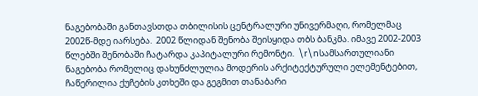ნაგებობაში განთავსთდა თბილისის ცენტრალური უნივერმაღი, რომელმაც 2002წ-მდე იარსება.  2002 წლიდან შენობა შეისყიდა თბს ბანკმა. იმავე 2002-2003 წლებში შენობაში ჩატარდა კაპიტალური რემონტი.  \r\nსამსართულიანი  ნაგებობა რომელიც დახუნძლულია მოდერის არქიტექტურული ელემენტებით, ჩაწერილია ქუჩების კთხეში და გეგმით თანაბარი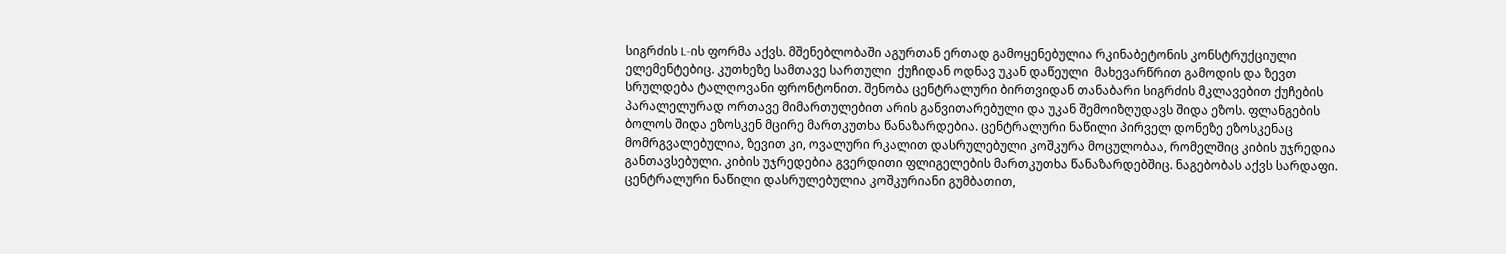სიგრძის L-ის ფორმა აქვს. მშენებლობაში აგურთან ერთად გამოყენებულია რკინაბეტონის კონსტრუქციული ელემენტებიც. კუთხეზე სამთავე სართული  ქუჩიდან ოდნავ უკან დაწეული  მახევარწრით გამოდის და ზევთ სრულდება ტალღოვანი ფრონტონით. შენობა ცენტრალური ბირთვიდან თანაბარი სიგრძის მკლავებით ქუჩების პარალელურად ორთავე მიმართულებით არის განვითარებული და უკან შემოიზღუდავს შიდა ეზოს. ფლანგების ბოლოს შიდა ეზოსკენ მცირე მართკუთხა წანაზარდებია. ცენტრალური ნაწილი პირველ დონეზე ეზოსკენაც მომრგვალებულია, ზევით კი, ოვალური რკალით დასრულებული კოშკურა მოცულობაა, რომელშიც კიბის უჯრედია განთავსებული. კიბის უჯრედებია გვერდითი ფლიგელების მართკუთხა წანაზარდებშიც. ნაგებობას აქვს სარდაფი. ცენტრალური ნაწილი დასრულებულია კოშკურიანი გუმბათით,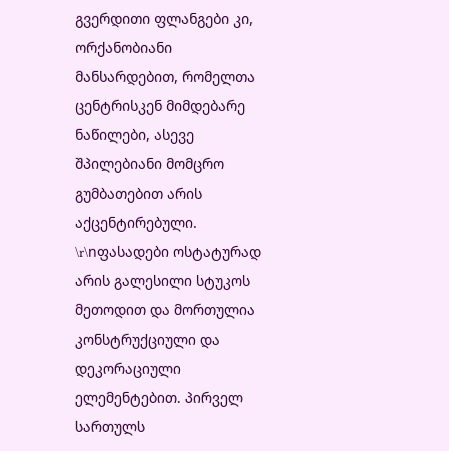გვერდითი ფლანგები კი,   ორქანობიანი მანსარდებით, რომელთა ცენტრისკენ მიმდებარე ნაწილები, ასევე შპილებიანი მომცრო გუმბათებით არის აქცენტირებული.   \r\nფასადები ოსტატურად არის გალესილი სტუკოს მეთოდით და მორთულია კონსტრუქციული და დეკორაციული ელემენტებით. პირველ სართულს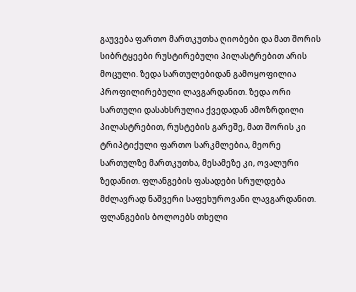გაუვება ფართო მართკუთხა ღიობები და მათ შორის სიბრტყეები რუსტირებული პილასტრებით არის მოცული. ზედა სართულებიდან გამოყოფილია პროფილირებული ლავგარდანით. ზედა ორი სართული დასახსრულია ქვედადან ამოზრდილი პილასტრებით, რუსტების გარეშე, მათ შორის კი ტრიპტიქული ფართო სარკმლებია, მეორე სართულზე მართკუთხა, მესამეზე კი, ოვალური ზედანით. ფლანგების ფასადები სრულდება მძლავრად ნაშვერი საფეხუროვანი ლავგარდანით. ფლანგების ბოლოებს თხელი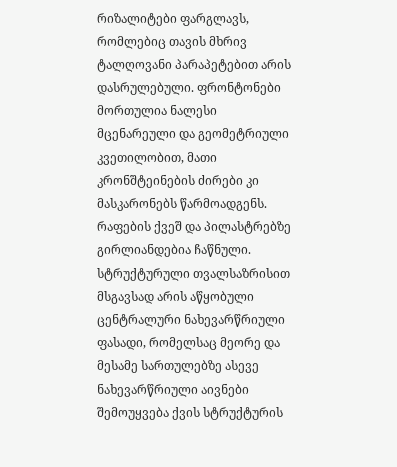რიზალიტები ფარგლავს, რომლებიც თავის მხრივ ტალღოვანი პარაპეტებით არის დასრულებული. ფრონტონები მორთულია ნალესი მცენარეული და გეომეტრიული კვეთილობით, მათი კრონშტეინების ძირები კი მასკარონებს წარმოადგენს. რაფების ქვეშ და პილასტრებზე გირლიანდებია ჩაწნული. სტრუქტურული თვალსაზრისით მსგავსად არის აწყობული ცენტრალური ნახევარწრიული ფასადი, რომელსაც მეორე და მესამე სართულებზე ასევე ნახევარწრიული აივნები შემოუყვება ქვის სტრუქტურის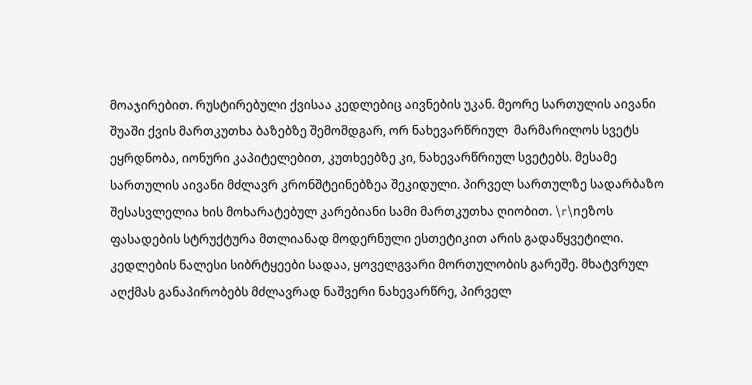მოაჯირებით. რუსტირებული ქვისაა კედლებიც აივნების უკან. მეორე სართულის აივანი შუაში ქვის მართკუთხა ბაზებზე შემომდგარ, ორ ნახევარწრიულ  მარმარილოს სვეტს ეყრდნობა, იონური კაპიტელებით, კუთხეებზე კი, ნახევარწრიულ სვეტებს. მესამე სართულის აივანი მძლავრ კრონშტეინებზეა შეკიდული. პირველ სართულზე სადარბაზო შესასვლელია ხის მოხარატებულ კარებიანი სამი მართკუთხა ღიობით. \r\nეზოს ფასადების სტრუქტურა მთლიანად მოდერნული ესთეტიკით არის გადაწყვეტილი. კედლების ნალესი სიბრტყეები სადაა, ყოველგვარი მორთულობის გარეშე. მხატვრულ აღქმას განაპირობებს მძლავრად ნაშვერი ნახევარწრე, პირველ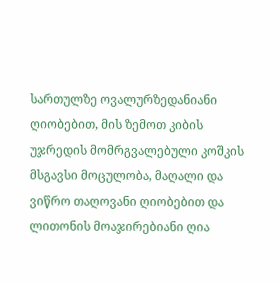სართულზე ოვალურზედანიანი ღიობებით, მის ზემოთ კიბის უჯრედის მომრგვალებული კოშკის მსგავსი მოცულობა, მაღალი და ვიწრო თაღოვანი ღიობებით და ლითონის მოაჯირებიანი ღია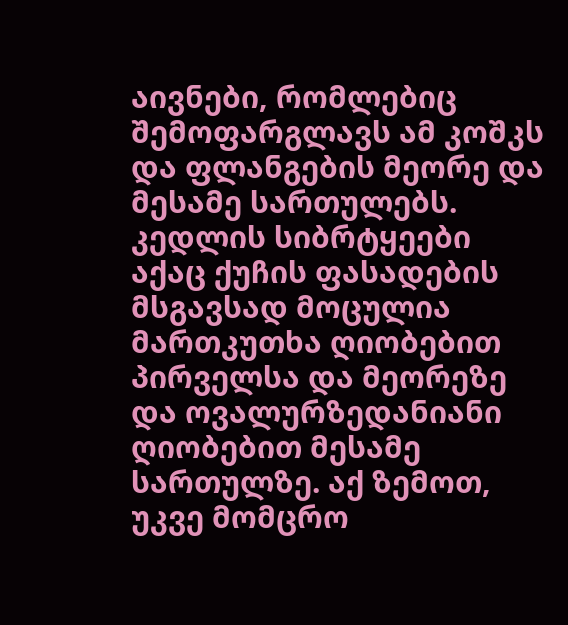აივნები, რომლებიც შემოფარგლავს ამ კოშკს და ფლანგების მეორე და მესამე სართულებს. კედლის სიბრტყეები აქაც ქუჩის ფასადების მსგავსად მოცულია მართკუთხა ღიობებით პირველსა და მეორეზე და ოვალურზედანიანი ღიობებით მესამე სართულზე. აქ ზემოთ, უკვე მომცრო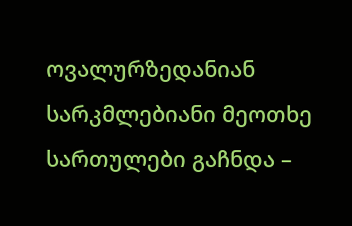ოვალურზედანიან სარკმლებიანი მეოთხე სართულები გაჩნდა –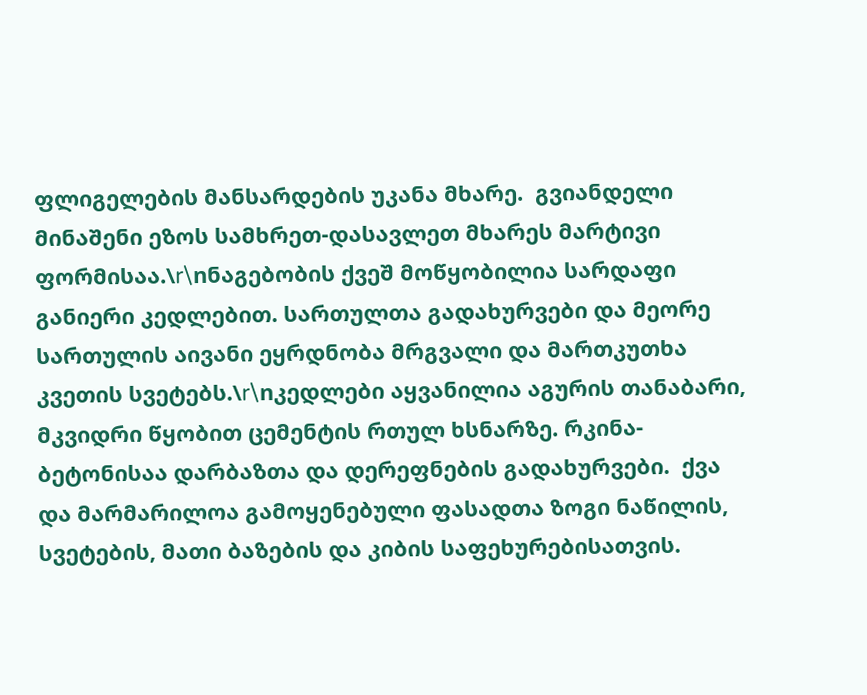ფლიგელების მანსარდების უკანა მხარე.  გვიანდელი მინაშენი ეზოს სამხრეთ-დასავლეთ მხარეს მარტივი ფორმისაა.\r\nნაგებობის ქვეშ მოწყობილია სარდაფი განიერი კედლებით. სართულთა გადახურვები და მეორე სართულის აივანი ეყრდნობა მრგვალი და მართკუთხა კვეთის სვეტებს.\r\nკედლები აყვანილია აგურის თანაბარი, მკვიდრი წყობით ცემენტის რთულ ხსნარზე. რკინა-ბეტონისაა დარბაზთა და დერეფნების გადახურვები.  ქვა და მარმარილოა გამოყენებული ფასადთა ზოგი ნაწილის, სვეტების, მათი ბაზების და კიბის საფეხურებისათვის.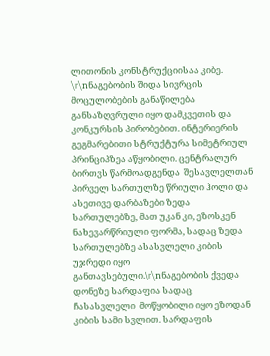ლითონის კონსტრუქციისაა კიბე. \r\nნაგებობის შიდა სივრცის მოცულობების განაწილება განსაზღვრული იყო დამკვეთის და კონკურსის პირობებით. ინტერიერის გეგმარებითი სტრუქტურა სიმეტრიულ პრინციპზეა აწყობილი. ცენტრალურ ბირთვს წარმოადგენდა  შესავლელთან პირველ სართულზე წრიული ჰოლი და ასეთივე დარბაზები ზედა სართულებზე, მათ უკან კი, ეზოსკენ ნახევარწრიული ფორმა, სადაც ზედა სართულებზე ასასვლელი კიბის უჯრედი იყო განთავსებული.\r\nნაგებობის ქვედა დონეზე სარდაფია სადაც  ჩასასვლელი  მოწყობილი იყო ეზოდან კიბის სამი სვლით. სარდაფის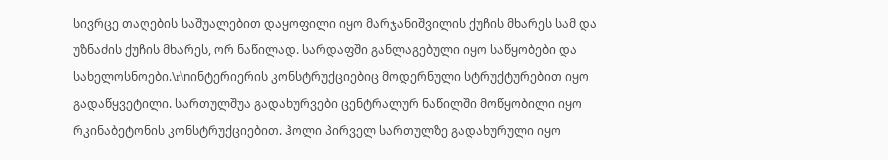სივრცე თაღების საშუალებით დაყოფილი იყო მარჯანიშვილის ქუჩის მხარეს სამ და უზნაძის ქუჩის მხარეს, ორ ნაწილად. სარდაფში განლაგებული იყო საწყობები და სახელოსნოები.\r\nინტერიერის კონსტრუქციებიც მოდერნული სტრუქტურებით იყო გადაწყვეტილი. სართულშუა გადახურვები ცენტრალურ ნაწილში მოწყობილი იყო რკინაბეტონის კონსტრუქციებით. ჰოლი პირველ სართულზე გადახურული იყო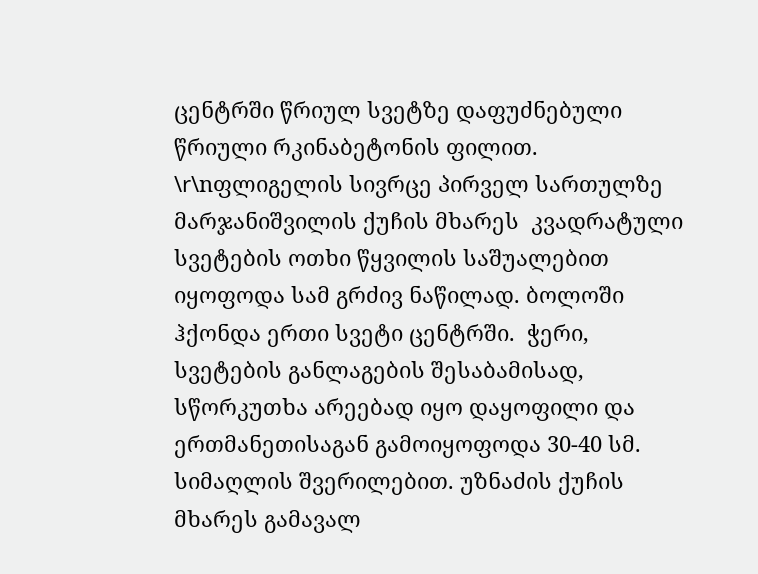ცენტრში წრიულ სვეტზე დაფუძნებული წრიული რკინაბეტონის ფილით. \r\nფლიგელის სივრცე პირველ სართულზე მარჯანიშვილის ქუჩის მხარეს  კვადრატული სვეტების ოთხი წყვილის საშუალებით იყოფოდა სამ გრძივ ნაწილად. ბოლოში  ჰქონდა ერთი სვეტი ცენტრში.  ჭერი, სვეტების განლაგების შესაბამისად, სწორკუთხა არეებად იყო დაყოფილი და ერთმანეთისაგან გამოიყოფოდა 30-40 სმ. სიმაღლის შვერილებით. უზნაძის ქუჩის მხარეს გამავალ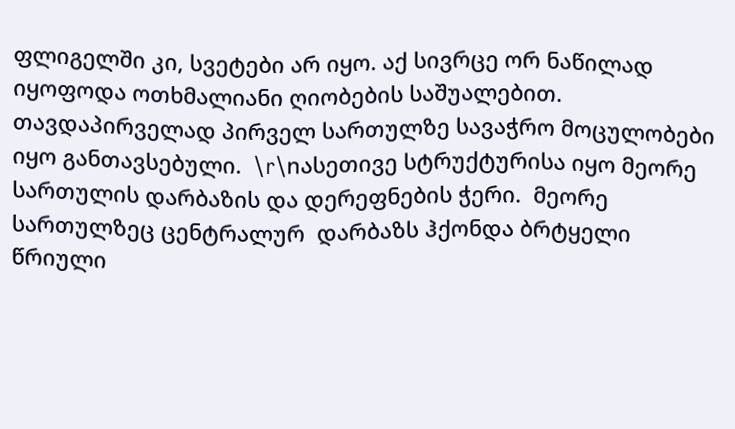ფლიგელში კი, სვეტები არ იყო. აქ სივრცე ორ ნაწილად იყოფოდა ოთხმალიანი ღიობების საშუალებით. თავდაპირველად პირველ სართულზე სავაჭრო მოცულობები იყო განთავსებული.  \r\nასეთივე სტრუქტურისა იყო მეორე სართულის დარბაზის და დერეფნების ჭერი.  მეორე სართულზეც ცენტრალურ  დარბაზს ჰქონდა ბრტყელი წრიული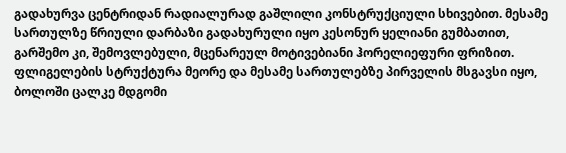გადახურვა ცენტრიდან რადიალურად გაშლილი კონსტრუქციული სხივებით. მესამე სართულზე წრიული დარბაზი გადახურული იყო კესონურ ყელიანი გუმბათით, გარშემო კი, შემოვლებული, მცენარეულ მოტივებიანი ჰორელიეფური ფრიზით. ფლიგელების სტრუქტურა მეორე და მესამე სართულებზე პირველის მსგავსი იყო, ბოლოში ცალკე მდგომი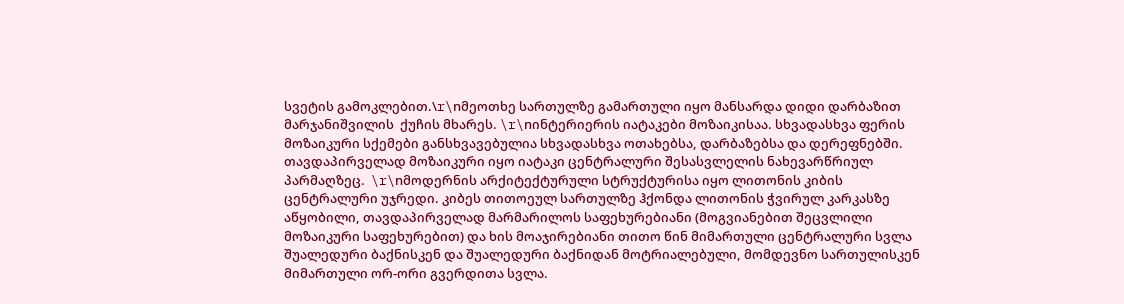სვეტის გამოკლებით.\r\nმეოთხე სართულზე გამართული იყო მანსარდა დიდი დარბაზით მარჯანიშვილის  ქუჩის მხარეს. \r\nინტერიერის იატაკები მოზაიკისაა. სხვადასხვა ფერის მოზაიკური სქემები განსხვავებულია სხვადასხვა ოთახებსა, დარბაზებსა და დერეფნებში. თავდაპირველად მოზაიკური იყო იატაკი ცენტრალური შესასვლელის ნახევარწრიულ პარმაღზეც.  \r\nმოდერნის არქიტექტურული სტრუქტურისა იყო ლითონის კიბის ცენტრალური უჯრედი. კიბეს თითოეულ სართულზე ჰქონდა ლითონის ჭვირულ კარკასზე აწყობილი, თავდაპირველად მარმარილოს საფეხურებიანი (მოგვიანებით შეცვლილი მოზაიკური საფეხურებით) და ხის მოაჯირებიანი თითო წინ მიმართული ცენტრალური სვლა შუალედური ბაქნისკენ და შუალედური ბაქნიდან მოტრიალებული, მომდევნო სართულისკენ მიმართული ორ-ორი გვერდითა სვლა.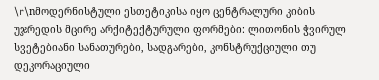\r\nმოდერნისტული ესთეტიკისა იყო ცენტრალური კიბის უჯრედის მცირე არქიტექტურული ფორმები: ლითონის ჭვირულ სვეტებიანი სანათურები, სადგარები, კონსტრუქციული თუ დეკორაციული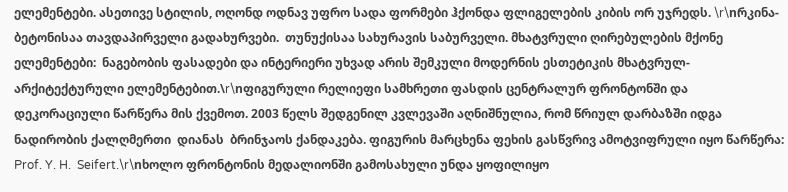ელემენტები. ასეთივე სტილის, ოღონდ ოდნავ უფრო სადა ფორმები ჰქონდა ფლიგელების კიბის ორ უჯრედს. \r\nრკინა-ბეტონისაა თავდაპირველი გადახურვები.  თუნუქისაა სახურავის საბურველი. მხატვრული ღირებულების მქონე ელემენტები:  ნაგებობის ფასადები და ინტერიერი უხვად არის შემკული მოდერნის ესთეტიკის მხატვრულ-არქიტექტურული ელემენტებით.\r\nფიგურული რელიეფი სამხრეთი ფასდის ცენტრალურ ფრონტონში და დეკორაციული წარწერა მის ქვემოთ. 2003 წელს შედგენილ კვლევაში აღნიშნულია, რომ წრიულ დარბაზში იდგა ნადირობის ქალღმერთი  დიანას  ბრინჯაოს ქანდაკება. ფიგურის მარცხენა ფეხის გასწვრივ ამოტვიფრული იყო წარწერა: Prof. Y. H.  Seifert.\r\nხოლო ფრონტონის მედალიონში გამოსახული უნდა ყოფილიყო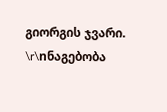გიორგის ჯვარი. \r\nნაგებობა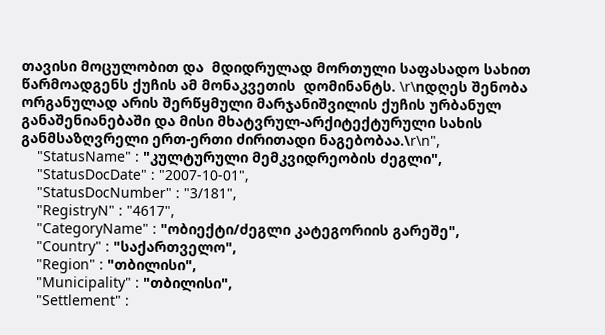თავისი მოცულობით და  მდიდრულად მორთული საფასადო სახით წარმოადგენს ქუჩის ამ მონაკვეთის  დომინანტს. \r\nდღეს შენობა ორგანულად არის შერწყმული მარჯანიშვილის ქუჩის ურბანულ განაშენიანებაში და მისი მხატვრულ-არქიტექტურული სახის განმსაზღვრელი ერთ-ერთი ძირითადი ნაგებობაა.\r\n",
    "StatusName" : "კულტურული მემკვიდრეობის ძეგლი",
    "StatusDocDate" : "2007-10-01",
    "StatusDocNumber" : "3/181",
    "RegistryN" : "4617",
    "CategoryName" : "ობიექტი/ძეგლი კატეგორიის გარეშე",
    "Country" : "საქართველო",
    "Region" : "თბილისი",
    "Municipality" : "თბილისი",
    "Settlement" :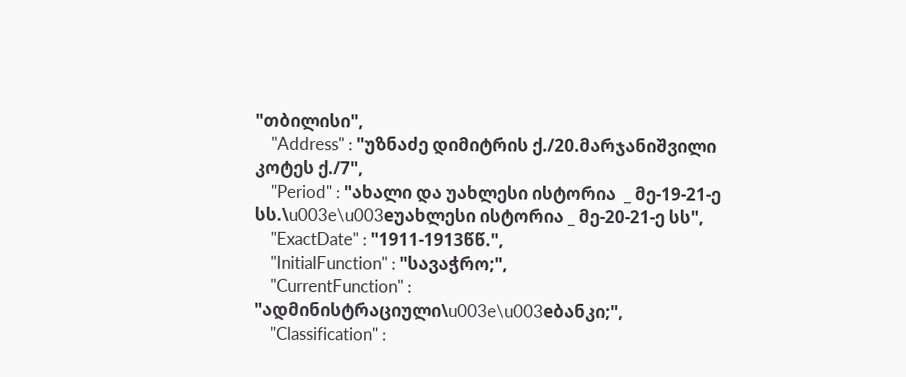"თბილისი",
    "Address" : "უზნაძე დიმიტრის ქ./20.მარჯანიშვილი კოტეს ქ./7",
    "Period" : "ახალი და უახლესი ისტორია  _ მე-19-21-ე სს.\u003e\u003eუახლესი ისტორია _ მე-20-21-ე სს",
    "ExactDate" : "1911-1913წწ.",
    "InitialFunction" : "სავაჭრო;",
    "CurrentFunction" : "ადმინისტრაციული\u003e\u003eბანკი;",
    "Classification" :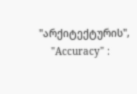"არქიტექტურის",
    "Accuracy" :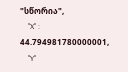"სწორია",
    "X" : 44.794981780000001,
    "Y"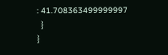: 41.708363499999997
  }
}